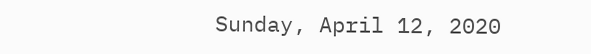Sunday, April 12, 2020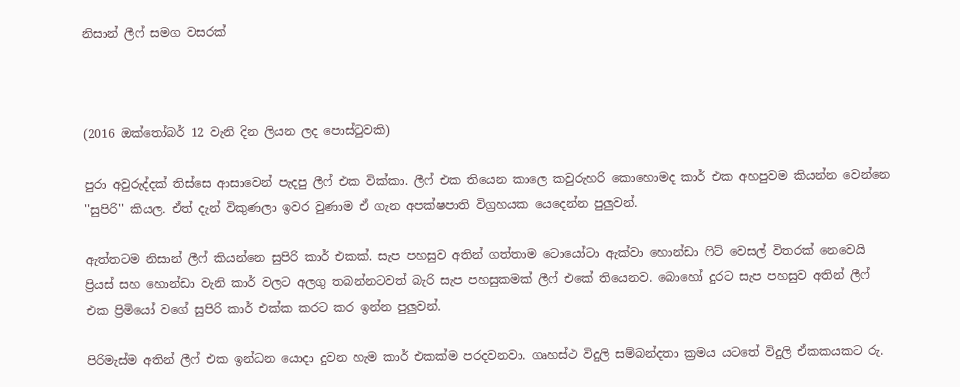නිසාන් ලීෆ් සමග වසරක්



(2016 ඔක්තෝබර් 12 වැනි දින ලියන ලද පොස්ටුවකි)

පුරා අවුරුද්දක් තිස්සෙ ආසාවෙන් පැදපු ලීෆ් එක වික්කා. ලීෆ් එක තියෙන කාලෙ කවුරුහරි කොහොමද කාර් එක අහපුවම කියන්න වෙන්නෙ ''සුපිරි'' කියල. ඒත් දැන් විකුණලා ඉවර වුණාම ඒ ගැන අපක්ෂපාති විග්‍රහයක යෙදෙන්න පුලුවන්.

ඇත්තටම නිසාන් ලීෆ් කියන්නෙ සුපිරි කාර් එකක්. සැප පහසුව අතින් ගත්තාම ටොයෝටා ඇක්වා හොන්ඩා ෆිට් වෙසල් විතරක් නෙවෙයි ප්‍රියස් සහ හොන්ඩා වැනි කාර් වලට අලගු තබන්නටවත් බැරි සැප පහසුකමක් ලීෆ් එකේ තියෙනව. බොහෝ දුරට සැප පහසුව අතින් ලීෆ් එක ප්‍රිමියෝ වගේ සුපිරි කාර් එක්ක කරට කර ඉන්න පුලුවන්.

පිරිමැස්ම අතින් ලීෆ් එක ඉන්ධන යොදා දුවන හැම කාර් එකක්ම පරදවනවා. ගෘහස්ථ විදුලි සම්බන්දතා ක්‍රමය යටතේ විදුලි ඒකකයකට රු.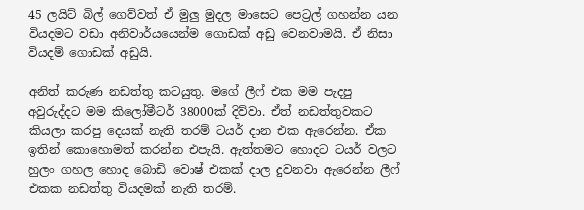45 ලයිට් බිල් ගෙව්වත් ඒ මුලු මුදල මාසෙට පෙට්‍රල් ගහන්න යන වියදමට වඩා අනිවාර්යයෙන්ම ගොඩක් අඩු වෙනවාමයි. ඒ නිසා වියදම් ගොඩක් අඩුයි.

අනිත් කරුණ නඩත්තු කටයුතු. මගේ ලීෆ් එක මම පැදපු අවුරුද්දට මම කිලෝමීටර් 38000ක් දිව්වා. ඒත් නඩත්තුවකට කියලා කරපු දෙයක් නැති තරම් ටයර් දාන එක ඇරෙන්න. ඒක ඉතින් කොහොමත් කරන්න එපැයි. ඇත්තමට හොදට ටයර් වලට හුලං ගහල හොද බොඩි වොෂ් එකක් දාල දුවනවා ඇරෙන්න ලීෆ් එකක නඩත්තු වියදමක් නැති තරම්.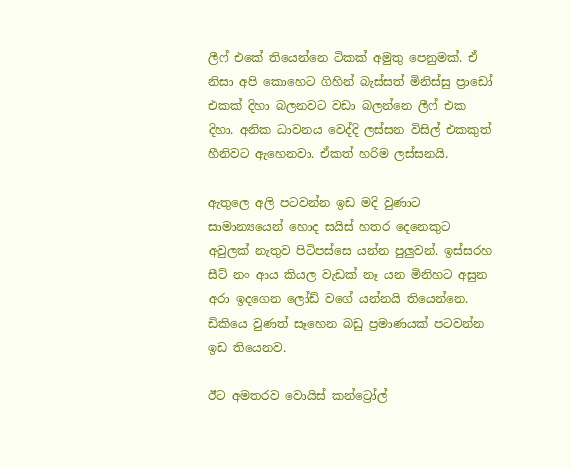ලීෆ් එකේ තියෙන්නෙ ටිකක් අමුතු පෙනුමක්. ඒ නිසා අපි කොහෙට ගිහින් බැස්සත් මිනිස්සු ප්‍රාඩෝ එකක් දිහා බලනවට වඩා බලන්නෙ ලීෆ් එක දිහා. අනික ධාවනය වෙද්දි ලස්සන විසිල් එකකුත් හීනිවට ඇහෙනවා. ඒකත් හරිම ලස්සනයි.

ඇතුලෙ අලි පටවන්න ඉඩ මදි වුණාට සාමාන්‍යයෙන් හොද සයිස් හතර දෙනෙකුට අවුලක් නැතුව පිටිපස්සෙ යන්න පුලුවන්. ඉස්සරහ සීට් නං ආය කියල වැඩක් නෑ යන මිනිහට අසුන අරා ඉදගෙන ලෝඩ් වගේ යන්නයි තියෙන්නෙ. ඩිකියෙ වුණත් සෑහෙන බඩු ප්‍රමාණයක් පටවන්න ඉඩ තියෙනව.

ඊට අමතරව වොයිස් කන්ට්‍රෝල්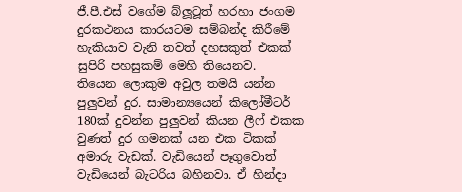ජී.පී.එස් වගේම බ්ලූටූත් හරහා ජංගම දුරකථනය කාරයටම සම්බන්ද කිරීමේ හැකියාව වැනි තවත් දහසකුත් එකක් සුපිරි පහසුකම් මෙහි තියෙනව.
තියෙන ලොකුම අවුල තමයි යන්න පුලුවන් දුර. සාමාන්‍යයෙන් කිලෝමීටර් 180ක් දුවන්න පුලුවන් කියන ලීෆ් එකක වුණත් දුර ගමනක් යන එක ටිකක් අමාරු වැඩක්. වැඩියෙන් පෑගුවොත් වැඩියෙන් බැටරිය බහිනවා. ඒ හින්දා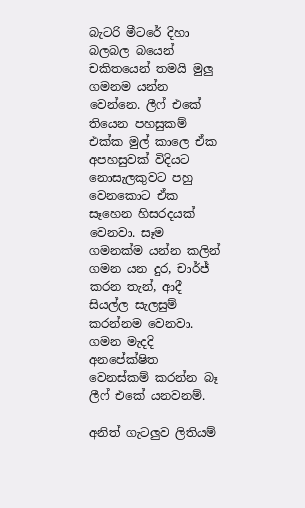බැටරි මීටරේ දිහා බලබල බයෙන් චකිතයෙන් තමයි මුලු ගමනම යන්න වෙන්නෙ. ලීෆ් එකේ තියෙන පහසුකම් එක්ක මුල් කාලෙ ඒක අපහසුවක් විදියට නොසැලකුවට පහු වෙනකොට ඒක සෑහෙන හිසරදයක් වෙනවා. සෑම ගමනක්ම යන්න කලින් ගමන යන දුර, චාර්ජ් කරන තැන්, ආදී සියල්ල සැලසුම් කරන්නම වෙනවා. ගමන මැදදි අනපේක්ෂිත වෙනස්කම් කරන්න බෑ ලීෆ් එකේ යනවනම්.

අනිත් ගැටලුව ලිතියම්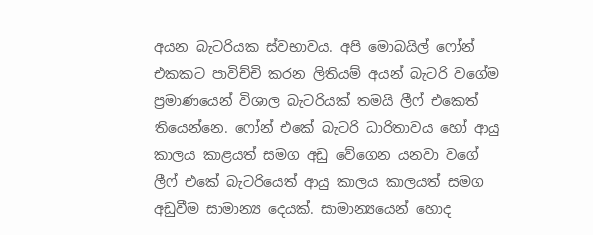අයන බැටරියක ස්වභාවය. අපි මොබයිල් ෆෝන් එකකට පාවිච්චි කරන ලිතියම් අයන් බැටරි වගේම ප්‍රමාණයෙන් විශාල බැටරියක් තමයි ලීෆ් එකෙත් තියෙන්නෙ. ෆෝන් එකේ බැටරි ධාරිතාවය හෝ ආයු කාලය කාළයත් සමග අඩු වේගෙන යනවා වගේ ලීෆ් එකේ බැටරියෙත් ආයු කාලය කාලයත් සමග අඩුවීම සාමාන්‍ය දෙයක්. සාමාන්‍යයෙන් හොද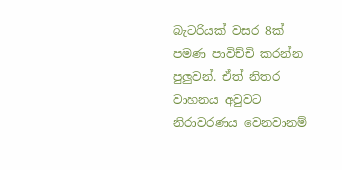බැටරියක් වසර 8ක් පමණ පාවිච්චි කරන්න පුලුවන්. ඒත් නිතර වාහනය අවුවට නිරාවරණය වෙනවානම්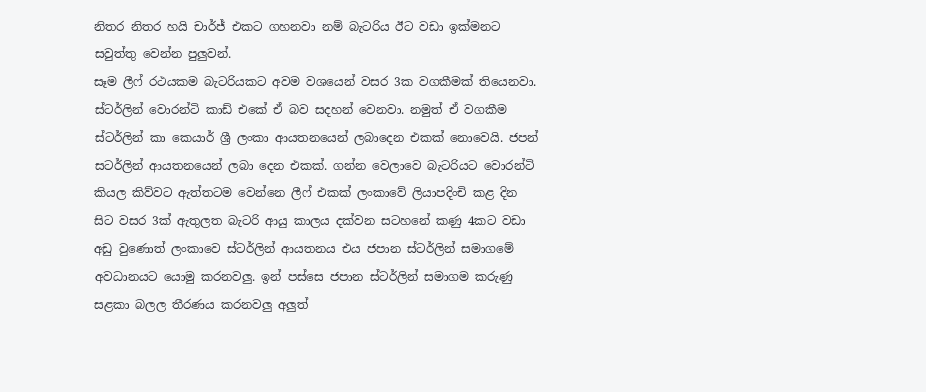නිතර නිතර හයි චාර්ජ් එකට ගහනවා නම් බැටරිය ඊට වඩා ඉක්මනට සවුත්තු වෙන්න පුලුවන්.
සෑම ලීෆ් රථයකම බැටරියකට අවම වශයෙන් වසර 3ක වගකීමක් තියෙනවා. ස්ටර්ලින් වොරන්ටි කාඩ් එකේ ඒ බව සදහන් වෙනවා. නමුත් ඒ වගකීම ස්ටර්ලින් කා කෙයාර් ශ්‍රී ලංකා ආයතනයෙන් ලබාදෙන එකක් නොවෙයි. ජපන් සටර්ලින් ආයතනයෙන් ලබා දෙන එකක්. ගන්න වෙලාවෙ බැටරියට වොරන්ටි කියල කිව්වට ඇත්තටම වෙන්නෙ ලීෆ් එකක් ලංකාවේ ලියාපදිංචි කළ දින සිට වසර 3ක් ඇතුලත බැටරි ආයු කාලය දක්වන සටහනේ කණු 4කට වඩා අඩු වුණොත් ලංකාවෙ ස්ටර්ලින් ආයතනය එය ජපාන ස්ටර්ලින් සමාගමේ අවධානයට යොමු කරනවලු. ඉන් පස්සෙ ජපාන ස්ටර්ලින් සමාගම කරුණු සළකා බලල තීරණය කරනවලු අලුත්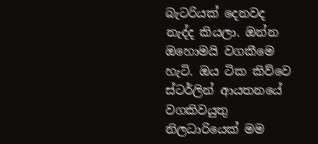බැටරියක් දෙනවද නැද්ද කියලා. ඔන්න ඔහොමයි වගකීමෙ හැටි. ඔය ටික කිව්වෙ ස්ටර්ලින් ආයතනයේ වගකිවයුතු නිලධාරියෙක් මම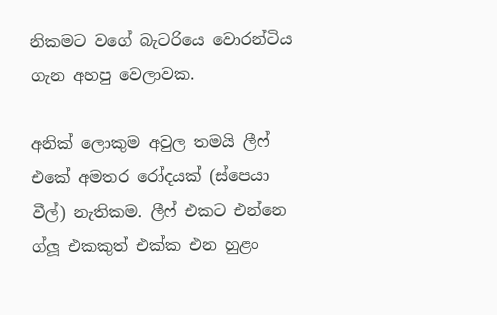නිකමට වගේ බැටරියෙ වොරන්ටිය ගැන අහපු වෙලාවක.

අනික් ලොකුම අවුල තමයි ලීෆ් එකේ අමතර රෝදයක් (ස්පෙයා වීල්) නැතිකම. ලීෆ් එකට එන්නෙ ග්ලූ එකකුත් එක්ක එන හුළං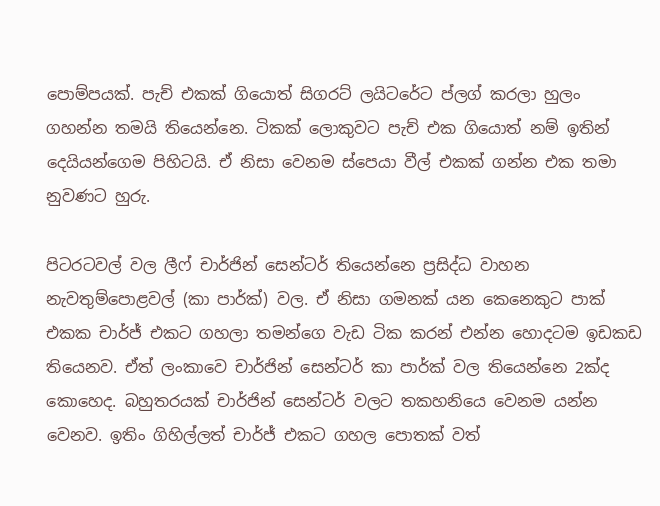පොම්පයක්. පැච් එකක් ගියොත් සිගරට් ලයිටරේට ප්ලග් කරලා හුලං ගහන්න තමයි තියෙන්නෙ. ටිකක් ලොකුවට පැච් එක ගියොත් නම් ඉතින් දෙයියන්ගෙම පිහිටයි. ඒ නිසා වෙනම ස්පෙයා වීල් එකක් ගන්න එක තමා නුවණට හුරු.

පිටරටවල් වල ලීෆ් චාර්ජින් සෙන්ටර් තියෙන්නෙ ප්‍රසිද්ධ වාහන නැවතුම්පොළවල් (කා පාර්ක්) වල. ඒ නිසා ගමනක් යන කෙනෙකුට පාක් එකක චාර්ජ් එකට ගහලා තමන්ගෙ වැඩ ටික කරන් එන්න හොදටම ඉඩකඩ තියෙනව. ඒත් ලංකාවෙ චාර්ජින් සෙන්ටර් කා පාර්ක් වල තියෙන්නෙ 2ක්ද කොහෙද. බහුතරයක් චාර්ජින් සෙන්ටර් වලට තකහනියෙ වෙනම යන්න වෙනව. ඉතිං ගිහිල්ලත් චාර්ජ් එකට ගහල පොතක් වත්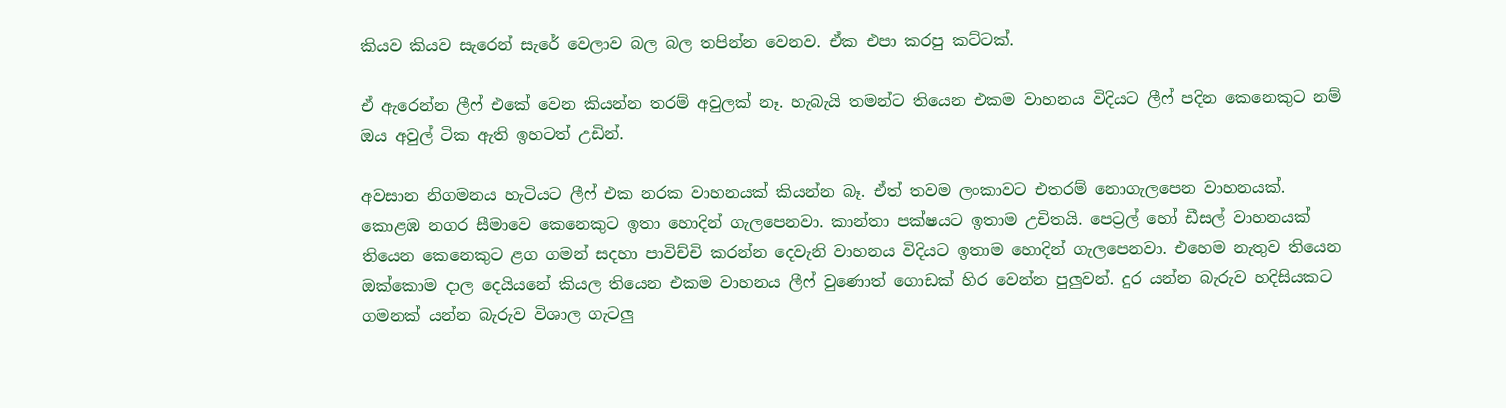කියව කියව සැරෙන් සැරේ වෙලාව බල බල තපින්න වෙනව. ඒක එපා කරපු කට්ටක්.

ඒ ඇරෙන්න ලීෆ් එකේ වෙන කියන්න තරම් අවුලක් නෑ. හැබැයි තමන්ට තියෙන එකම වාහනය විදියට ලීෆ් පදින කෙනෙකුට නම් ඔය අවුල් ටික ඇති ඉහටත් උඩින්.

අවසාන නිගමනය හැටියට ලීෆ් එක නරක වාහනයක් කියන්න බෑ. ඒත් තවම ලංකාවට එතරම් නොගැලපෙන වාහනයක්. කොළඹ නගර සීමාවෙ කෙනෙකුට ඉතා හොදින් ගැලපෙනවා. කාන්තා පක්ෂයට ඉතාම උචිතයි. පෙට්‍රල් හෝ ඩීසල් වාහනයක් තියෙන කෙනෙකුට ළග ගමන් සදහා පාවිච්චි කරන්න දෙවැනි වාහනය විදියට ඉතාම හොදින් ගැලපෙනවා. එහෙම නැතුව තියෙන ඔක්කොම දාල දෙයියනේ කියල තියෙන එකම වාහනය ලීෆ් වුණොත් ගොඩක් හිර වෙන්න පුලුවන්. දුර යන්න බැරුව හදිසියකට ගමනක් යන්න බැරුව විශාල ගැටලු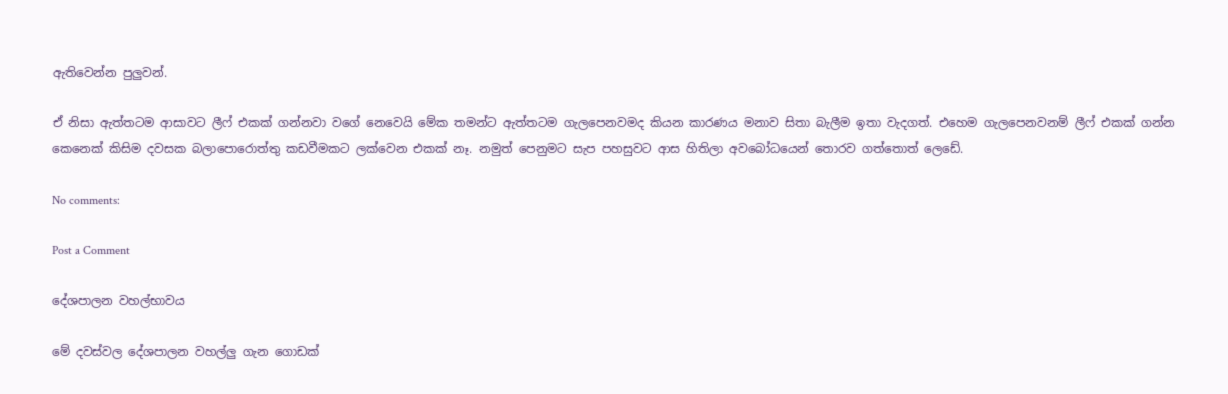ඇතිවෙන්න පුලුවන්.

ඒ නිසා ඇත්තටම ආසාවට ලීෆ් එකක් ගන්නවා වගේ නෙවෙයි මේක තමන්ට ඇත්තටම ගැලපෙනවමද කියන කාරණය මනාව සිතා බැලීම ඉතා වැදගත්. එහෙම ගැලපෙනවනම් ලීෆ් එකක් ගන්න කෙනෙක් කිසිම දවසක බලාපොරොත්තු කඩවීමකට ලක්වෙන එකක් නෑ. නමුත් පෙනුමට සැප පහසුවට ආස හිතිලා අවබෝධයෙන් තොරව ගත්තොත් ලෙඩේ.

No comments:

Post a Comment

දේශපාලන වහල්භාවය

මේ දවස්වල දේශපාලන වහල්ලු ගැන ගොඩක්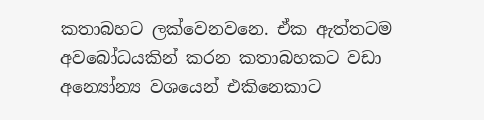කතාබහට ලක්වෙනවනෙ. ඒක ඇත්තටම අවබෝධයකින් කරන කතාබහකට වඩා අන්‍යෝන්‍ය වශයෙන් එකිනෙකාට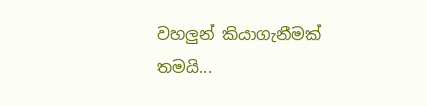වහලුන් කියාගැනීමක් තමයි...